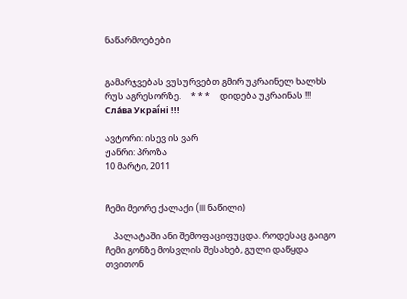ნაწარმოებები


გამარჯვებას ვუსურვებთ გმირ უკრაინელ ხალხს რუს აგრესორზე.     * * *     დიდება უკრაინას !!! Сла́ва Украї́ні !!!

ავტორი: ისევ ის ვარ
ჟანრი: პროზა
10 მარტი, 2011


ჩემი მეორე ქალაქი (III ნაწილი)

    პალატაში ანი შემოფაციფუცდა. როდესაც გაიგო ჩემი გონზე მოსვლის შესახებ, გული დაწყდა თვითონ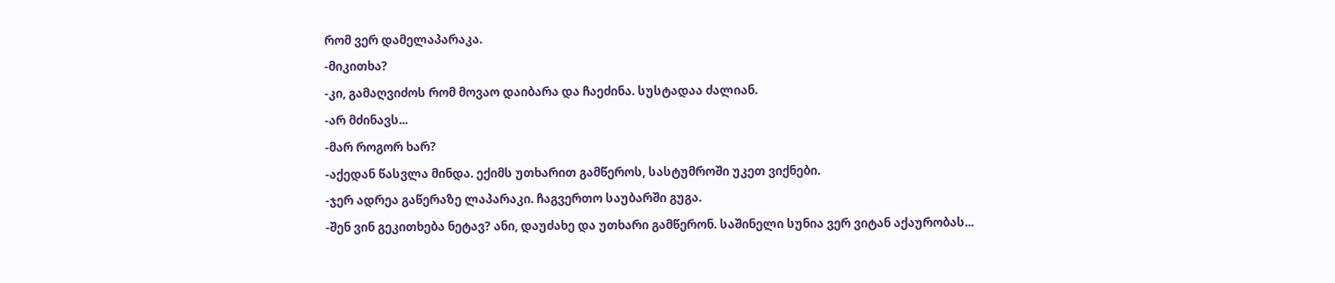რომ ვერ დამელაპარაკა.
-მიკითხა?
-კი, გამაღვიძოს რომ მოვაო დაიბარა და ჩაეძინა. სუსტადაა ძალიან.
-არ მძინავს...
-მარ როგორ ხარ?
-აქედან წასვლა მინდა. ექიმს უთხარით გამწეროს, სასტუმროში უკეთ ვიქნები.
-ჯერ ადრეა გაწერაზე ლაპარაკი. ჩაგვერთო საუბარში გუგა.
-შენ ვინ გეკითხება ნეტავ? ანი, დაუძახე და უთხარი გამწერონ. საშინელი სუნია ვერ ვიტან აქაურობას...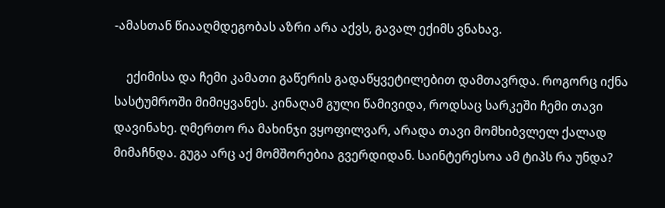-ამასთან წიააღმდეგობას აზრი არა აქვს, გავალ ექიმს ვნახავ.

    ექიმისა და ჩემი კამათი გაწერის გადაწყვეტილებით დამთავრდა. როგორც იქნა სასტუმროში მიმიყვანეს. კინაღამ გული წამივიდა, როდსაც სარკეში ჩემი თავი დავინახე. ღმერთო რა მახინჯი ვყოფილვარ, არადა თავი მომხიბვლელ ქალად მიმაჩნდა. გუგა არც აქ მომშორებია გვერდიდან. საინტერესოა ამ ტიპს რა უნდა?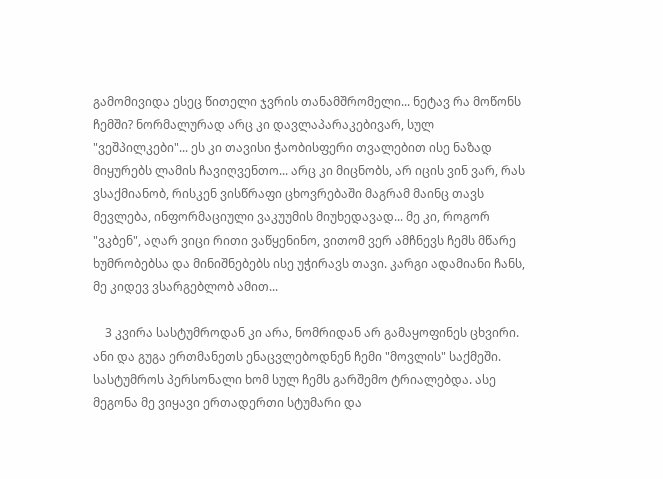გამომივიდა ესეც წითელი ჯვრის თანამშრომელი... ნეტავ რა მოწონს ჩემში? ნორმალურად არც კი დავლაპარაკებივარ, სულ "ვეშპილკები"... ეს კი თავისი ჭაობისფერი თვალებით ისე ნაზად მიყურებს ლამის ჩავიღვენთო... არც კი მიცნობს, არ იცის ვინ ვარ, რას ვსაქმიანობ, რისკენ ვისწრაფი ცხოვრებაში მაგრამ მაინც თავს მევლება, ინფორმაციული ვაკუუმის მიუხედავად... მე კი, როგორ "ვკბენ", აღარ ვიცი რითი ვაწყენინო, ვითომ ვერ ამჩნევს ჩემს მწარე ხუმრობებსა და მინიშნებებს ისე უჭირავს თავი. კარგი ადამიანი ჩანს, მე კიდევ ვსარგებლობ ამით...

    3 კვირა სასტუმროდან კი არა, ნომრიდან არ გამაყოფინეს ცხვირი. ანი და გუგა ერთმანეთს ენაცვლებოდნენ ჩემი "მოვლის" საქმეში. სასტუმროს პერსონალი ხომ სულ ჩემს გარშემო ტრიალებდა. ასე მეგონა მე ვიყავი ერთადერთი სტუმარი და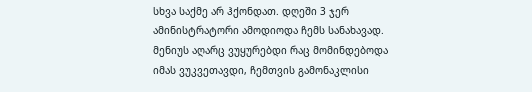სხვა საქმე არ ჰქონდათ. დღეში 3 ჯერ ამინისტრატორი ამოდიოდა ჩემს სანახავად. მენიუს აღარც ვუყურებდი რაც მომინდებოდა იმას ვუკვეთავდი, ჩემთვის გამონაკლისი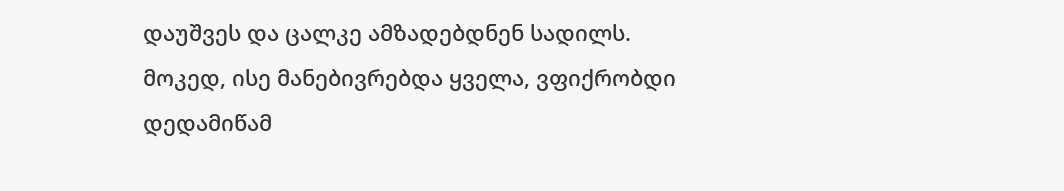დაუშვეს და ცალკე ამზადებდნენ სადილს. მოკედ, ისე მანებივრებდა ყველა, ვფიქრობდი დედამიწამ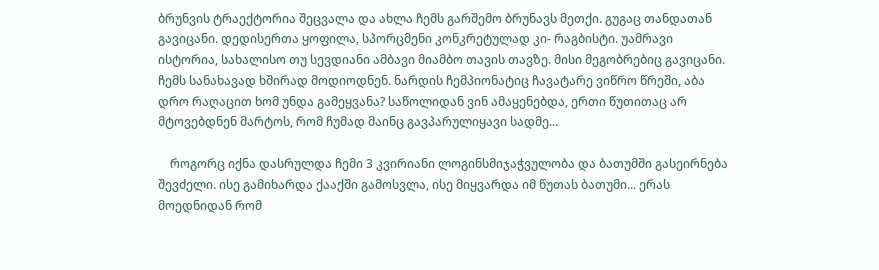ბრუნვის ტრაექტორია შეცვალა და ახლა ჩემს გარშემო ბრუნავს მეთქი. გუგაც თანდათან გავიცანი. დედისერთა ყოფილა, სპორცმენი კონკრეტულად კი- რაგბისტი. უამრავი ისტორია, სახალისო თუ სევდიანი ამბავი მიამბო თავის თავზე. მისი მეგობრებიც გავიცანი. ჩემს სანახავად ხშირად მოდიოდნენ. ნარდის ჩემპიონატიც ჩავატარე ვიწრო წრეში, აბა დრო რაღაცით ხომ უნდა გამეყვანა? საწოლიდან ვინ ამაყენებდა, ერთი წუთითაც არ მტოვებდნენ მარტოს, რომ ჩუმად მაინც გავპარულიყავი სადმე...

    როგორც იქნა დასრულდა ჩემი 3 კვირიანი ლოგინსმიჯაჭვულობა და ბათუმში გასეირნება შევძელი. ისე გამიხარდა ქააქში გამოსვლა, ისე მიყვარდა იმ წუთას ბათუმი... ერას მოედნიდან რომ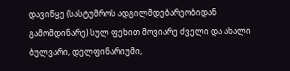დავიწყე (სასტუმროს ადგილმდებარეობიდან გამომდინარე) სულ ფეხით მოვიარე ძველი და ახალი ბულვარი, დელფინარიუმი,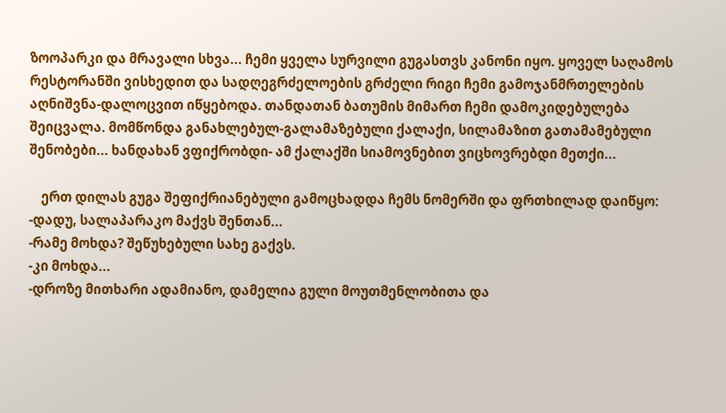ზოოპარკი და მრავალი სხვა... ჩემი ყველა სურვილი გუგასთვს კანონი იყო. ყოველ საღამოს რესტორანში ვისხედით და სადღეგრძელოების გრძელი რიგი ჩემი გამოჯანმრთელების აღნიშვნა-დალოცვით იწყებოდა. თანდათან ბათუმის მიმართ ჩემი დამოკიდებულება შეიცვალა. მომწონდა განახლებულ-გალამაზებული ქალაქი, სილამაზით გათამამებული შენობები... ხანდახან ვფიქრობდი- ამ ქალაქში სიამოვნებით ვიცხოვრებდი მეთქი...

    ერთ დილას გუგა შეფიქრიანებული გამოცხადდა ჩემს ნომერში და ფრთხილად დაიწყო:
-დადუ, სალაპარაკო მაქვს შენთან...
-რამე მოხდა? შეწუხებული სახე გაქვს.
-კი მოხდა...
-დროზე მითხარი ადამიანო, დამელია გული მოუთმენლობითა და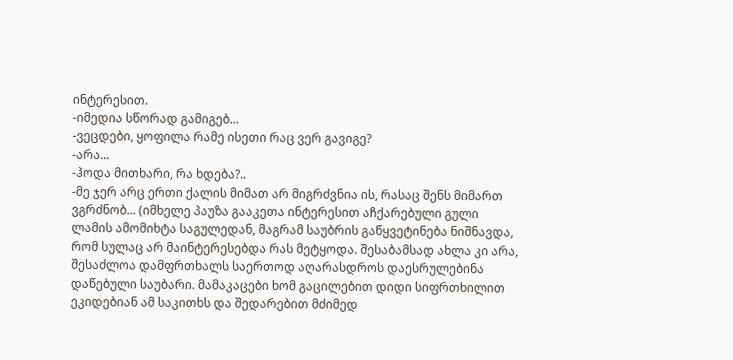ინტერესით.
-იმედია სწორად გამიგებ...
-ვეცდები, ყოფილა რამე ისეთი რაც ვერ გავიგე?
-არა...
-ჰოდა მითხარი, რა ხდება?..
-მე ჯერ არც ერთი ქალის მიმათ არ მიგრძვნია ის, რასაც შენს მიმართ ვგრძნობ... (იმხელე პაუზა გააკეთა ინტერესით აჩქარებული გული ლამის ამომიხტა საგულედან, მაგრამ საუბრის გაწყვეტინება ნიშნავდა, რომ სულაც არ მაინტერესებდა რას მეტყოდა. შესაბამსად ახლა კი არა, შესაძლოა დამფრთხალს საერთოდ აღარასდროს დაესრულებინა დაწებული საუბარი. მამაკაცები ხომ გაცილებით დიდი სიფრთხილით ეკიდებიან ამ საკითხს და შედარებით მძიმედ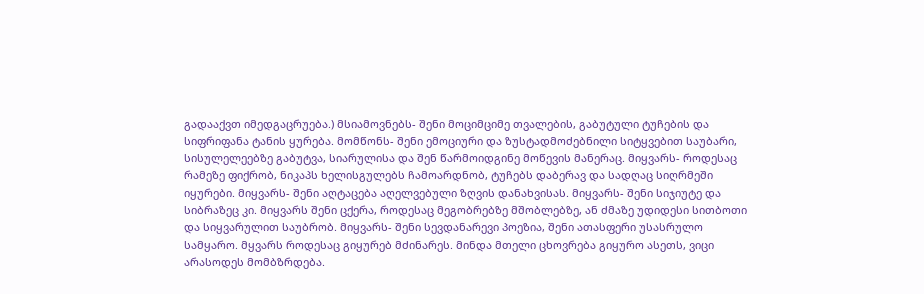გადააქვთ იმედგაცრუება.) მსიამოვნებს- შენი მოციმციმე თვალების, გაბუტული ტუჩების და სიფრიფანა ტანის ყურება. მომწონს- შენი ემოციური და ზუსტადმოძებნილი სიტყვებით საუბარი, სისულელეებზე გაბუტვა, სიარულისა და შენ წარმოიდგინე მოწევის მანერაც. მიყვარს- როდესაც რამეზე ფიქრობ, ნიკაპს ხელისგულებს ჩამოარდნობ, ტუჩებს დაბერავ და სადღაც სიღრმეში იყურები. მიყვარს- შენი აღტაცება აღელვებული ზღვის დანახვისას. მიყვარს- შენი სიჯიუტე და სიბრაზეც კი. მიყვარს შენი ცქერა, როდესაც მეგობრებზე მშობლებზე, ან ძმაზე უდიდესი სითბოთი და სიყვარულით საუბრობ. მიყვარს- შენი სევდანარევი პოეზია, შენი ათასფერი უსასრულო სამყარო. მყვარს როდესაც გიყურებ მძინარეს. მინდა მთელი ცხოვრება გიყურო ასეთს, ვიცი არასოდეს მომბზრდება.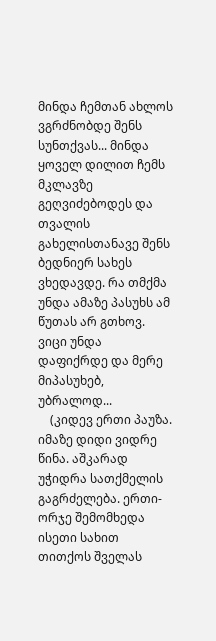მინდა ჩემთან ახლოს ვგრძნობდე შენს სუნთქვას... მინდა ყოველ დილით ჩემს მკლავზე გეღვიძებოდეს და თვალის გახელისთანავე შენს ბედნიერ სახეს ვხედავდე. რა თმქმა უნდა ამაზე პასუხს ამ წუთას არ გთხოვ. ვიცი უნდა დაფიქრდე და მერე მიპასუხებ, უბრალოდ...
    (კიდევ ერთი პაუზა. იმაზე დიდი ვიდრე წინა. აშკარად უჭიდრა სათქმელის გაგრძელება. ერთი-ორჯე შემომხედა ისეთი სახით თითქოს შველას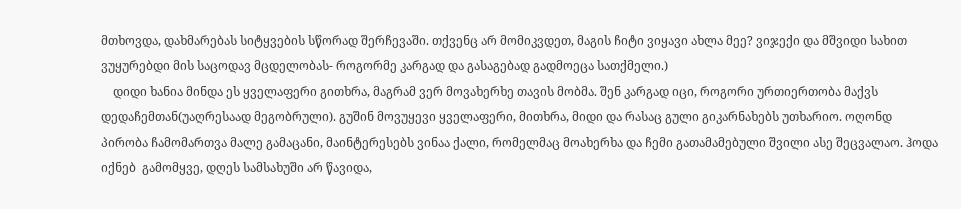მთხოვდა, დახმარებას სიტყვების სწორად შერჩევაში. თქვენც არ მომიკვდეთ, მაგის ჩიტი ვიყავი ახლა მეე? ვიჯექი და მშვიდი სახით ვუყურებდი მის საცოდავ მცდელობას- როგორმე კარგად და გასაგებად გადმოეცა სათქმელი.)
    დიდი ხანია მინდა ეს ყველაფერი გითხრა, მაგრამ ვერ მოვახერხე თავის მობმა. შენ კარგად იცი, როგორი ურთიერთობა მაქვს დედაჩემთან(უაღრესაად მეგობრული). გუშინ მოვუყევი ყველაფერი, მითხრა, მიდი და რასაც გული გიკარნახებს უთხარიო. ოღონდ პირობა ჩამომართვა მალე გამაცანი, მაინტერესებს ვინაა ქალი, რომელმაც მოახერხა და ჩემი გათამამებული შვილი ასე შეცვალაო. ჰოდა იქნებ  გამომყვე, დღეს სამსახუში არ წავიდა,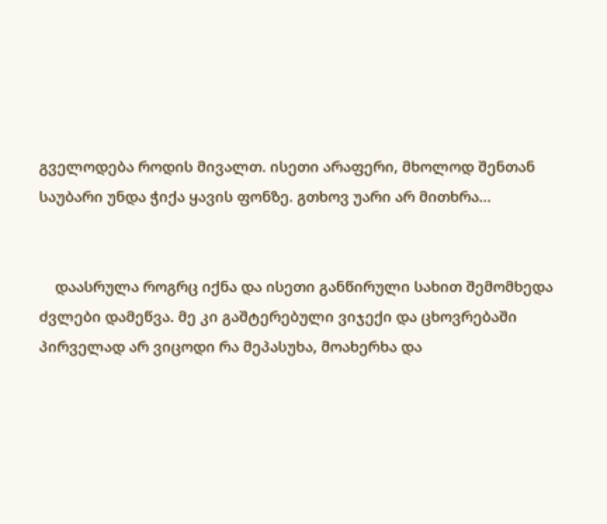გველოდება როდის მივალთ. ისეთი არაფერი, მხოლოდ შენთან საუბარი უნდა ჭიქა ყავის ფონზე. გთხოვ უარი არ მითხრა...


    დაასრულა როგრც იქნა და ისეთი განწირული სახით შემომხედა ძვლები დამეწვა. მე კი გაშტერებული ვიჯექი და ცხოვრებაში პირველად არ ვიცოდი რა მეპასუხა, მოახერხა და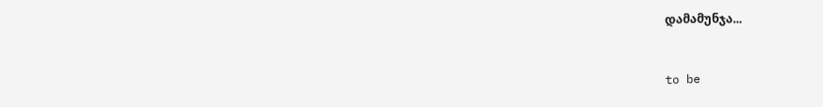დამამუნჯა...



to be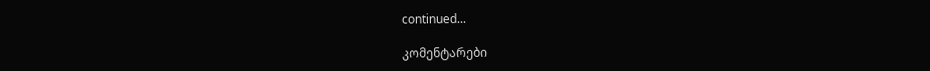continued...

კომენტარები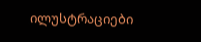ილუსტრაციები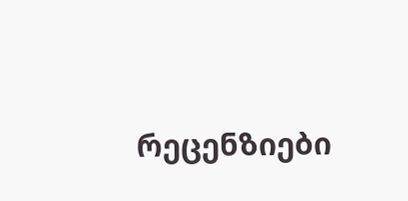რეცენზიები